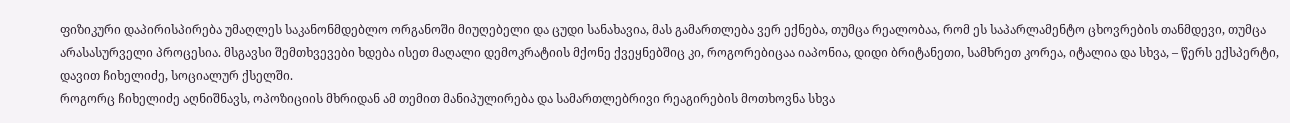ფიზიკური დაპირისპირება უმაღლეს საკანონმდებლო ორგანოში მიუღებელი და ცუდი სანახავია, მას გამართლება ვერ ექნება, თუმცა რეალობაა, რომ ეს საპარლამენტო ცხოვრების თანმდევი, თუმცა არასასურველი პროცესია. მსგავსი შემთხვევები ხდება ისეთ მაღალი დემოკრატიის მქონე ქვეყნებშიც კი, როგორებიცაა იაპონია, დიდი ბრიტანეთი, სამხრეთ კორეა, იტალია და სხვა, – წერს ექსპერტი, დავით ჩიხელიძე, სოციალურ ქსელში.
როგორც ჩიხელიძე აღნიშნავს, ოპოზიციის მხრიდან ამ თემით მანიპულირება და სამართლებრივი რეაგირების მოთხოვნა სხვა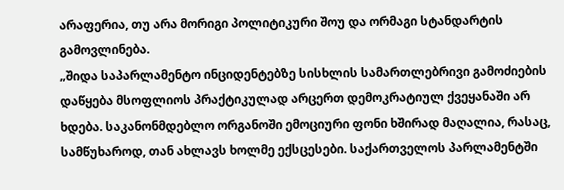არაფერია, თუ არა მორიგი პოლიტიკური შოუ და ორმაგი სტანდარტის გამოვლინება.
„შიდა საპარლამენტო ინციდენტებზე სისხლის სამართლებრივი გამოძიების დაწყება მსოფლიოს პრაქტიკულად არცერთ დემოკრატიულ ქვეყანაში არ ხდება. საკანონმდებლო ორგანოში ემოციური ფონი ხშირად მაღალია, რასაც, სამწუხაროდ, თან ახლავს ხოლმე ექსცესები. საქართველოს პარლამენტში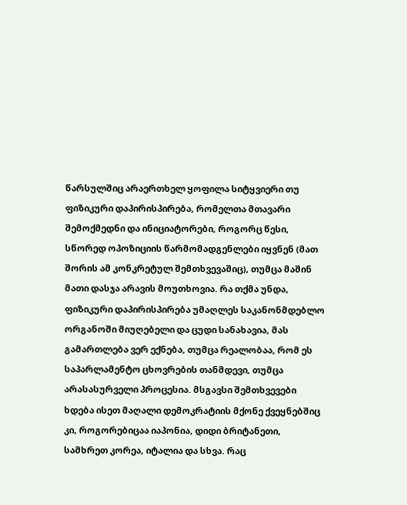წარსულშიც არაერთხელ ყოფილა სიტყვიერი თუ ფიზიკური დაპირისპირება, რომელთა მთავარი შემოქმედნი და ინიციატორები, როგორც წესი, სწორედ ოპოზიციის წარმომადგენლები იყვნენ (მათ შორის ამ კონკრეტულ შემთხვევაშიც), თუმცა მაშინ მათი დასჯა არავის მოუთხოვია. რა თქმა უნდა, ფიზიკური დაპირისპირება უმაღლეს საკანონმდებლო ორგანოში მიუღებელი და ცუდი სანახავია, მას გამართლება ვერ ექნება, თუმცა რეალობაა, რომ ეს საპარლამენტო ცხოვრების თანმდევი, თუმცა არასასურველი პროცესია. მსგავსი შემთხვევები ხდება ისეთ მაღალი დემოკრატიის მქონე ქვეყნებშიც კი, როგორებიცაა იაპონია, დიდი ბრიტანეთი, სამხრეთ კორეა, იტალია და სხვა. რაც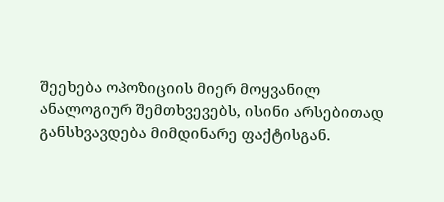შეეხება ოპოზიციის მიერ მოყვანილ ანალოგიურ შემთხვევებს, ისინი არსებითად განსხვავდება მიმდინარე ფაქტისგან.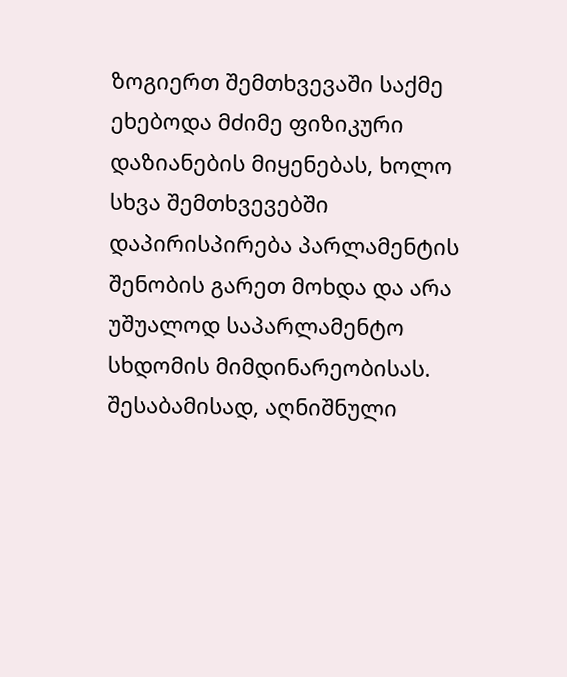ზოგიერთ შემთხვევაში საქმე ეხებოდა მძიმე ფიზიკური დაზიანების მიყენებას, ხოლო სხვა შემთხვევებში დაპირისპირება პარლამენტის შენობის გარეთ მოხდა და არა უშუალოდ საპარლამენტო სხდომის მიმდინარეობისას. შესაბამისად, აღნიშნული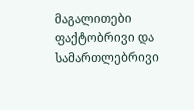მაგალითები ფაქტობრივი და სამართლებრივი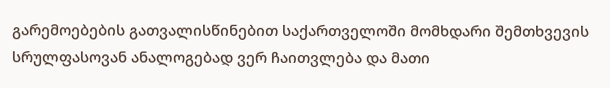გარემოებების გათვალისწინებით საქართველოში მომხდარი შემთხვევის სრულფასოვან ანალოგებად ვერ ჩაითვლება და მათი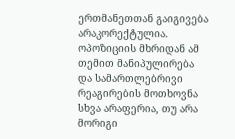ერთმანეთთან გაიგივება არაკორექტულია. ოპოზიციის მხრიდან ამ თემით მანიპულირება და სამართლებრივი რეაგირების მოთხოვნა სხვა არაფერია, თუ არა მორიგი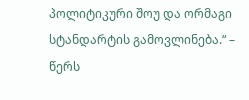პოლიტიკური შოუ და ორმაგი სტანდარტის გამოვლინება.“ – წერს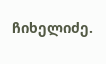ჩიხელიძე.